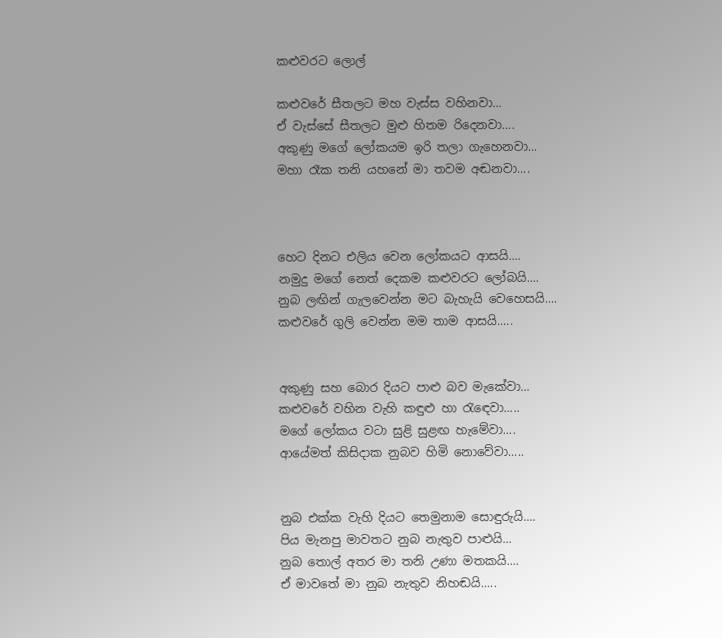කළුවරට ලොල්

කළුවරේ සීතලට මහ වැස්ස වහිනවා...
ඒ වැස්සේ සීතලට මුළු හිතම රිදෙනවා....
අකුණු මගේ ලෝකයම ඉරි තලා ගැහෙනවා...
මහා රෑක තනි යහනේ මා තවම අඬනවා....



හෙට දිනට එලිය වෙන ලෝකයට ආසයි....
නමුදු මගේ නෙත් දෙකම කළුවරට ලෝබයි....
නුබ ලඟින් ගැලවෙන්න මට බැහැයි වෙහෙසයි....
කළුවරේ ගුලි වෙන්න මම තාම ආසයි.....


අකුණු සහ බොර දියට පාළු බව මැකේවා...
කළුවරේ වහින වැහි කඳුළු හා රැඳෙවා.....
මගේ ලෝකය වටා සුළි සුළඟ හැමේවා....
ආයේමත් කිසිදාක නුබව හිමි නොවේවා.....


නුබ එක්ක වැහි දියට තෙමුනාම සොඳුරුයි....
පිය මැනපු මාවතට නුබ නැතුව පාළුයි...
නුබ තොල් අතර මා තනි උණා මතකයි....
ඒ මාවතේ මා නුබ නැතුව නිහඬයි.....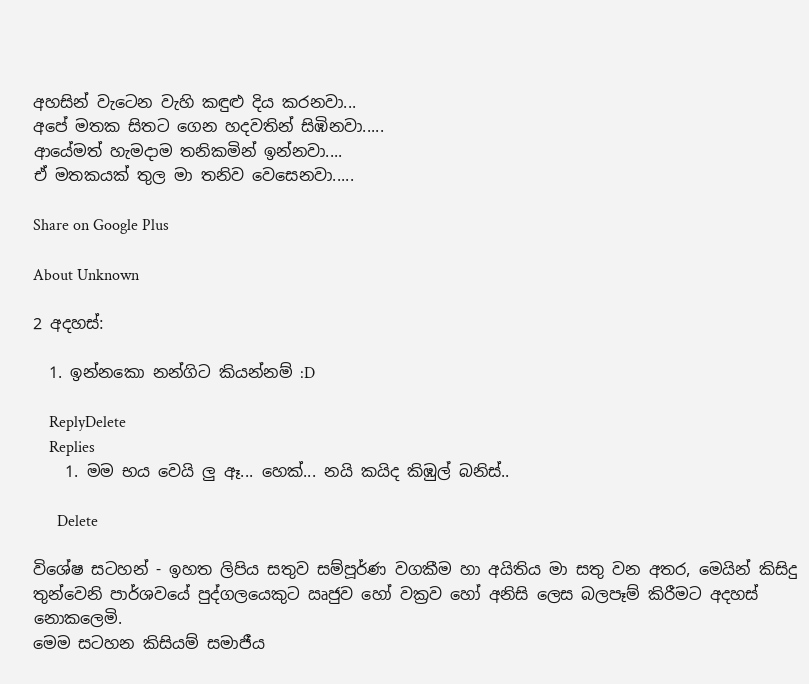අහසින් වැටෙන වැහි කඳුළු දිය කරනවා...
අපේ මතක සිතට ගෙන හදවතින් සිඹිනවා.....
ආයේමත් හැමදාම තනිකමින් ඉන්නවා....
ඒ මතකයක් තුල මා තනිව වෙසෙනවා.....

Share on Google Plus

About Unknown

2 අදහස්:

  1. ඉන්නකො නන්ගිට කියන්නම් :D

    ReplyDelete
    Replies
    1. මම භය වෙයි ලු ඈ... හෙක්... නයි කයිද කිඹුල් බනිස්..

      Delete

විශේෂ සටහන් - ඉහත ලිපිය සතුව සම්පූර්ණ වගකීම හා අයිතිය මා සතු වන අතර, මෙයින් කිසිදු තුන්වෙනි පාර්ශවයේ පුද්ගලයෙකුට ඍජුව හෝ වක්‍රව හෝ අනිසි ලෙස බලපෑම් කිරීමට අදහස් නොකලෙමි.
මෙම සටහන කිසියම් සමාජීය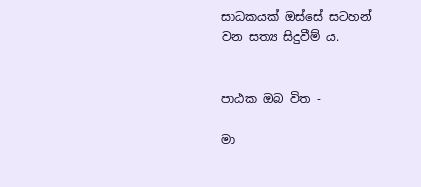සාධකයක් ඔස්සේ සටහන් වන සත්‍ය සිදුවීම් ය.


පාඨක ඔබ විත -

මා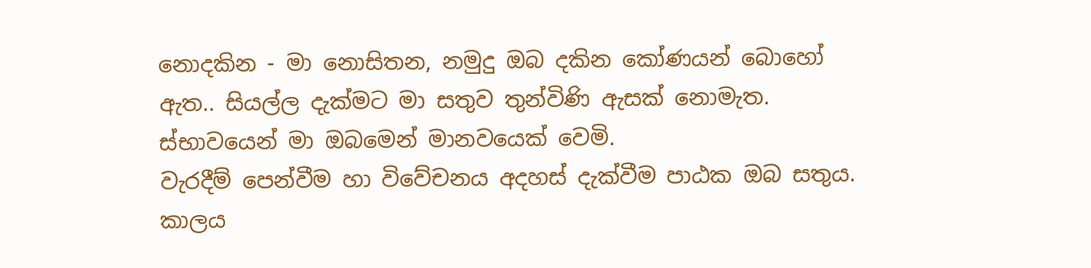නොදකින - මා නොසිතන, නමුදු ඔබ දකින කෝණයන් බොහෝ ඇත.. සියල්ල දැක්මට මා සතුව තුන්විණි ඇසක් නොමැත. ස්භාවයෙන් මා ඔබමෙන් මානවයෙක් වෙමි.
වැරදීම් පෙන්වීම හා විවේචනය අදහස් දැක්වීම පාඨක ඔබ සතුය. කාලය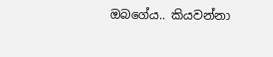ඔබගේය.. කියවන්නා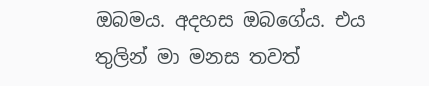ඔබමය. අදහස ඔබගේය. එය තුලින් මා මනස තවත්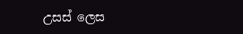උසස් ලෙස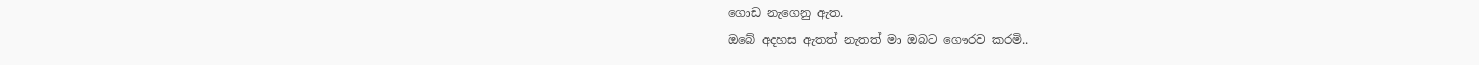ගොඩ නැගෙනු ඇත.
ඔබේ අදහස ඇතත් නැතත් මා ඔබට ගෞරව කරමි..